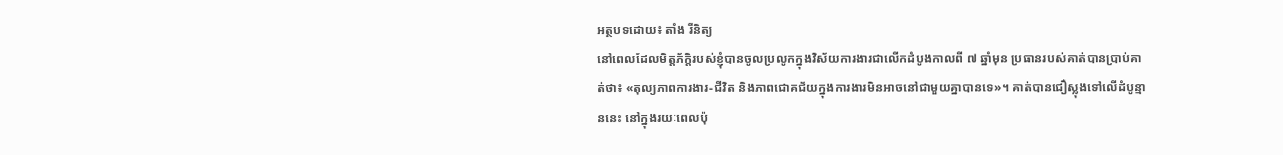អត្ថបទដោយ៖ តាំង រីនិត្យ
នៅពេលដែលមិត្តភ័ក្តិរបស់ខ្ញុំបានចូលប្រលូកក្នុងវិស័យការងារជាលើកដំបូងកាលពី ៧ ឆ្នាំមុន ប្រធានរបស់គាត់បានប្រាប់គាត់ថា៖ «តុល្យភាពការងារ-ជីវិត និងភាពជោគជ័យក្នុងការងារមិនអាចនៅជាមួយគ្នាបានទេ»។ គាត់បានជឿស្លុងទៅលើដំបូន្មាននេះ នៅក្នុងរយៈពេលប៉ុ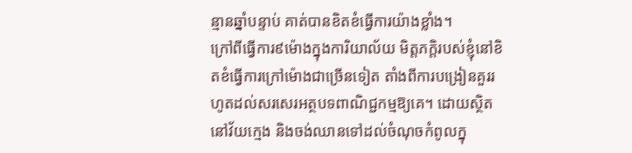ន្មានឆ្នាំបន្ទាប់ គាត់បានខិតខំធ្វើការយ៉ាងខ្លាំង។
ក្រៅពីធ្វើការ៩ម៉ោងក្នុងការិយាល័យ មិត្តភក្តិរបស់ខ្ញុំនៅខិតខំធ្វើការក្រៅម៉ោងជាច្រើនទៀត តាំងពីការបង្រៀនគួររហូតដល់សរសេរអត្ថបទពាណិជ្ជកម្មឱ្យគេ។ ដោយស្ថិតនៅវ័យក្មេង និងចង់ឈានទៅដល់ចំណុចកំពូលក្នុ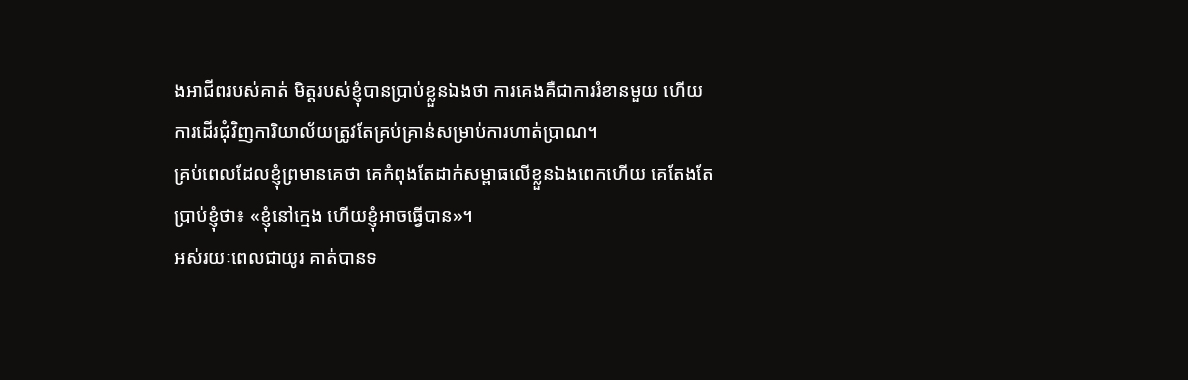ងអាជីពរបស់គាត់ មិត្តរបស់ខ្ញុំបានប្រាប់ខ្លួនឯងថា ការគេងគឺជាការរំខានមួយ ហើយការដើរជុំវិញការិយាល័យត្រូវតែគ្រប់គ្រាន់សម្រាប់ការហាត់ប្រាណ។
គ្រប់ពេលដែលខ្ញុំព្រមានគេថា គេកំពុងតែដាក់សម្ពាធលើខ្លួនឯងពេកហើយ គេតែងតែប្រាប់ខ្ញុំថា៖ «ខ្ញុំនៅក្មេង ហើយខ្ញុំអាចធ្វើបាន»។
អស់រយៈពេលជាយូរ គាត់បានទ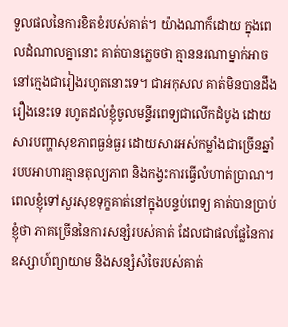ទួលផលនៃការខិតខំរបស់គាត់។ យ៉ាងណាក៏ដោយ ក្នុងពេលដំណាលគ្នានោះ គាត់បានភ្លេចថា គ្មាននរណាម្នាក់អាចនៅក្មេងជារៀងរហូតនោះទេ។ ជាអកុសល គាត់មិនបានដឹងរឿងនេះទេ រហូតដល់ខ្ញុំចូលមន្ទីរពេទ្យជាលើកដំបូង ដោយសារបញ្ហាសុខភាពធ្ងន់ធ្ងរ ដោយសារអស់កម្លាំងជាច្រើនឆ្នាំ របបអាហារគ្មានតុល្យភាព និងកង្វះការធ្វើលំហាត់ប្រាណ។
ពេលខ្ញុំទៅសួរសុខទុក្ខគាត់នៅក្នុងបន្ទប់ពេទ្យ គាត់បានប្រាប់ខ្ញុំថា ភាគច្រើននៃការសន្សំរបស់គាត់ ដែលជាផលផ្លែនៃការឧស្សាហ៍ព្យាយាម និងសន្សំសំចៃរបស់គាត់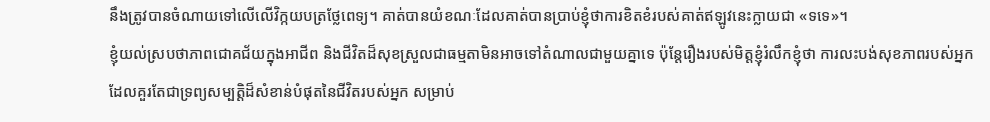នឹងត្រូវបានចំណាយទៅលើលើវិក្កយបត្រថ្លែពេទ្យ។ គាត់បានយំខណៈដែលគាត់បានប្រាប់ខ្ញុំថាការខិតខំរបស់គាត់ឥឡូវនេះក្លាយជា «ទទេ»។
ខ្ញុំយល់ស្របថាភាពជោគជ័យក្នុងអាជីព និងជីវិតដ៏សុខស្រួលជាធម្មតាមិនអាចទៅតំណាលជាមួយគ្នាទេ ប៉ុន្តែរឿងរបស់មិត្តខ្ញុំរំលឹកខ្ញុំថា ការលះបង់សុខភាពរបស់អ្នក ដែលគួរតែជាទ្រព្យសម្បត្តិដ៏សំខាន់បំផុតនៃជីវិតរបស់អ្នក សម្រាប់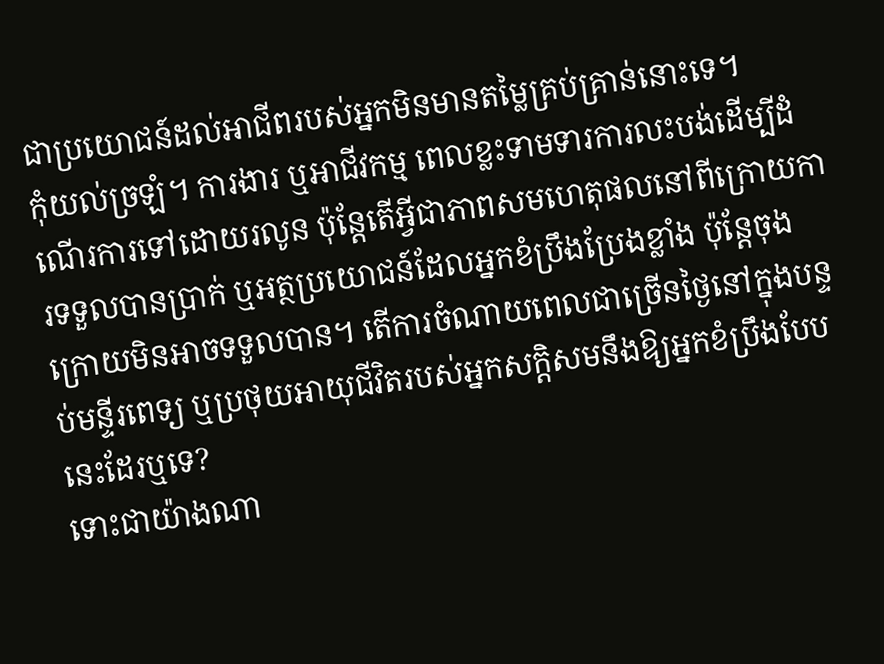ជាប្រយោជន៍ដល់អាជីពរបស់អ្នកមិនមានតម្លៃគ្រប់គ្រាន់នោះទេ។
កុំយល់ច្រឡំ។ ការងារ ឬអាជីវកម្ម ពេលខ្លះទាមទារការលះបង់ដើម្បីដំណើរការទៅដោយរលូន ប៉ុន្តែតើអ្វីជាភាពសមហេតុផលនៅពីក្រោយការទទួលបានប្រាក់ ឬអត្ថប្រយោជន៍ដែលអ្នកខំប្រឹងប្រែងខ្លាំង ប៉ុន្តែចុងក្រោយមិនអាចទទួលបាន។ តើការចំណាយពេលជាច្រើនថ្ងៃនៅក្នុងបន្ទប់មន្ទីរពេទ្យ ឬប្រថុយអាយុជីវិតរបស់អ្នកសក្តិសមនឹងឱ្យអ្នកខំប្រឹងបែបនេះដែរឬទេ?
ទោះជាយ៉ាងណា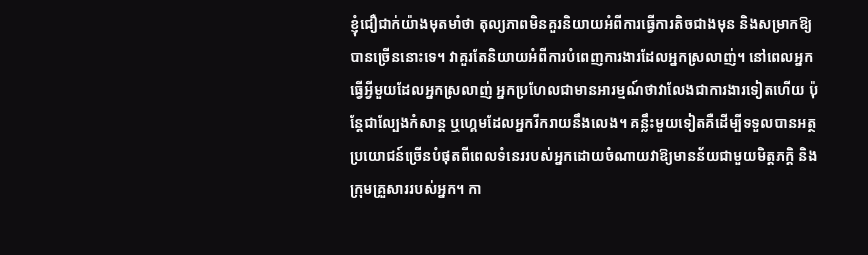ខ្ញុំជឿជាក់យ៉ាងមុតមាំថា តុល្យភាពមិនគួរនិយាយអំពីការធ្វើការតិចជាងមុន និងសម្រាកឱ្យបានច្រើននោះទេ។ វាគួរតែនិយាយអំពីការបំពេញការងារដែលអ្នកស្រលាញ់។ នៅពេលអ្នកធ្វើអ្វីមួយដែលអ្នកស្រលាញ់ អ្នកប្រហែលជាមានអារម្មណ៍ថាវាលែងជាការងារទៀតហើយ ប៉ុន្តែជាល្បែងកំសាន្ត ឬហ្គេមដែលអ្នករីករាយនឹងលេង។ គន្លឹះមួយទៀតគឺដើម្បីទទួលបានអត្ថប្រយោជន៍ច្រើនបំផុតពីពេលទំនេររបស់អ្នកដោយចំណាយវាឱ្យមានន័យជាមួយមិត្តភក្តិ និងក្រុមគ្រួសាររបស់អ្នក។ កា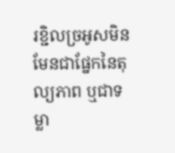រខ្ជិលច្រអូសមិនមែនជាផ្នែកនៃតុល្យភាព ឬជាទម្លា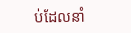ប់ដែលនាំ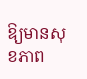ឱ្យមានសុខភាព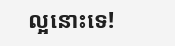ល្អនោះទេ!